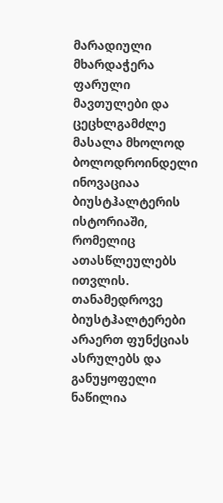მარადიული მხარდაჭერა
ფარული მავთულები და ცეცხლგამძლე მასალა მხოლოდ ბოლოდროინდელი ინოვაციაა ბიუსტჰალტერის ისტორიაში, რომელიც ათასწლეულებს ითვლის.
თანამედროვე ბიუსტჰალტერები არაერთ ფუნქციას ასრულებს და განუყოფელი ნაწილია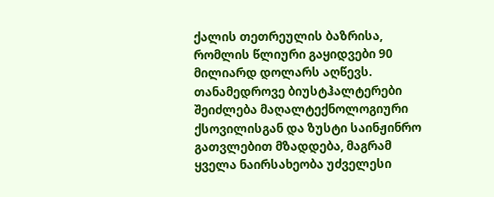ქალის თეთრეულის ბაზრისა, რომლის წლიური გაყიდვები 90 მილიარდ დოლარს აღწევს. თანამედროვე ბიუსტჰალტერები შეიძლება მაღალტექნოლოგიური ქსოვილისგან და ზუსტი საინჟინრო გათვლებით მზადდება, მაგრამ ყველა ნაირსახეობა უძველესი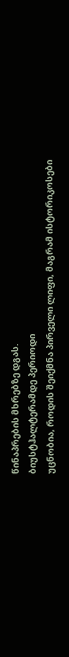წინაპრების მხრებზე დგას.
ბიუსტჰალტერამდე პერიოდი
უცნობია, როდის შეიქმნა პირველი ლიფი, მაგრამ ისტორიკოსები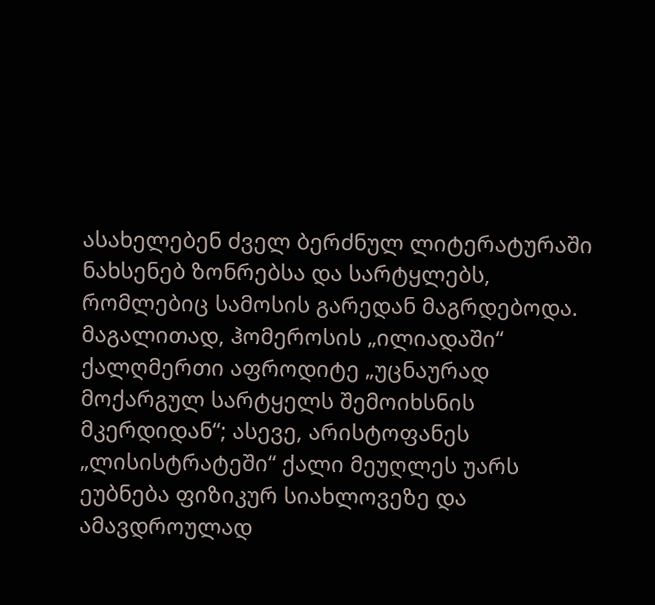ასახელებენ ძველ ბერძნულ ლიტერატურაში ნახსენებ ზონრებსა და სარტყლებს, რომლებიც სამოსის გარედან მაგრდებოდა. მაგალითად, ჰომეროსის „ილიადაში“ ქალღმერთი აფროდიტე „უცნაურად მოქარგულ სარტყელს შემოიხსნის მკერდიდან“; ასევე, არისტოფანეს „ლისისტრატეში“ ქალი მეუღლეს უარს ეუბნება ფიზიკურ სიახლოვეზე და ამავდროულად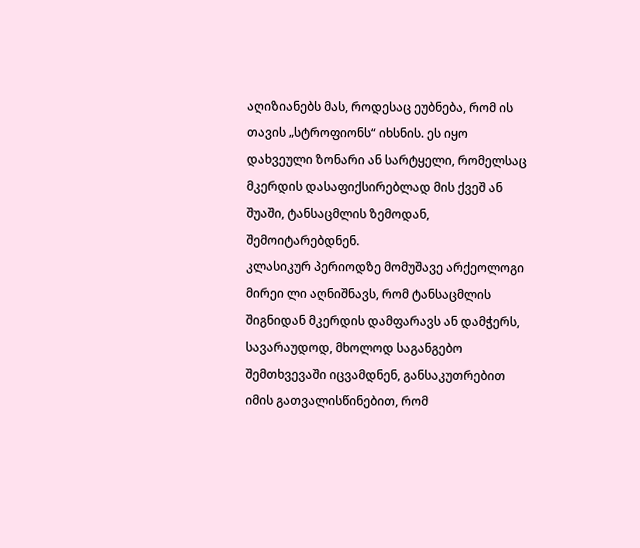აღიზიანებს მას, როდესაც ეუბნება, რომ ის თავის „სტროფიონს“ იხსნის. ეს იყო დახვეული ზონარი ან სარტყელი, რომელსაც მკერდის დასაფიქსირებლად მის ქვეშ ან შუაში, ტანსაცმლის ზემოდან, შემოიტარებდნენ.
კლასიკურ პერიოდზე მომუშავე არქეოლოგი მირეი ლი აღნიშნავს, რომ ტანსაცმლის შიგნიდან მკერდის დამფარავს ან დამჭერს, სავარაუდოდ, მხოლოდ საგანგებო შემთხვევაში იცვამდნენ, განსაკუთრებით იმის გათვალისწინებით, რომ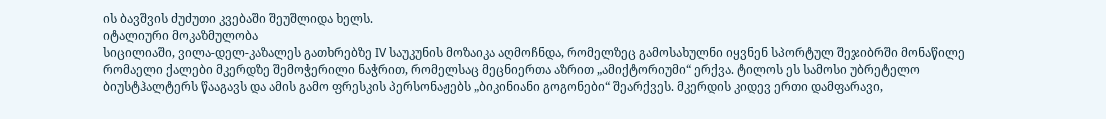ის ბავშვის ძუძუთი კვებაში შეუშლიდა ხელს.
იტალიური მოკაზმულობა
სიცილიაში, ვილა-დელ-კაზალეს გათხრებზე IV საუკუნის მოზაიკა აღმოჩნდა, რომელზეც გამოსახულნი იყვნენ სპორტულ შეჯიბრში მონაწილე რომაელი ქალები მკერდზე შემოჭერილი ნაჭრით, რომელსაც მეცნიერთა აზრით „ამიქტორიუმი“ ერქვა. ტილოს ეს სამოსი უბრეტელო ბიუსტჰალტერს წააგავს და ამის გამო ფრესკის პერსონაჟებს „ბიკინიანი გოგონები“ შეარქვეს. მკერდის კიდევ ერთი დამფარავი,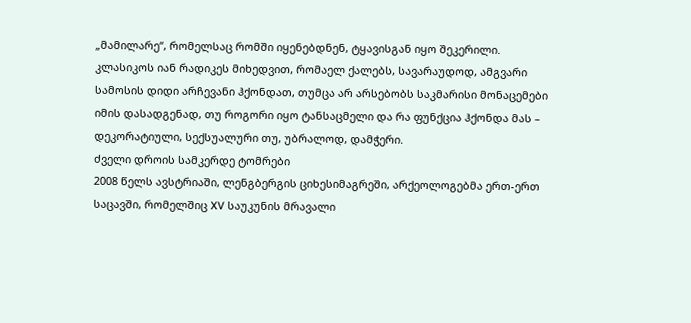„მამილარე“, რომელსაც რომში იყენებდნენ, ტყავისგან იყო შეკერილი.
კლასიკოს იან რადიკეს მიხედვით, რომაელ ქალებს, სავარაუდოდ, ამგვარი სამოსის დიდი არჩევანი ჰქონდათ, თუმცა არ არსებობს საკმარისი მონაცემები იმის დასადგენად, თუ როგორი იყო ტანსაცმელი და რა ფუნქცია ჰქონდა მას – დეკორატიული, სექსუალური თუ, უბრალოდ, დამჭერი.
ძველი დროის სამკერდე ტომრები
2008 წელს ავსტრიაში, ლენგბერგის ციხესიმაგრეში, არქეოლოგებმა ერთ-ერთ საცავში, რომელშიც XV საუკუნის მრავალი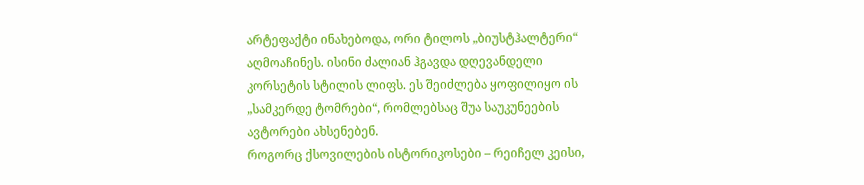არტეფაქტი ინახებოდა, ორი ტილოს „ბიუსტჰალტერი“ აღმოაჩინეს. ისინი ძალიან ჰგავდა დღევანდელი კორსეტის სტილის ლიფს. ეს შეიძლება ყოფილიყო ის „სამკერდე ტომრები“, რომლებსაც შუა საუკუნეების ავტორები ახსენებენ.
როგორც ქსოვილების ისტორიკოსები – რეიჩელ კეისი,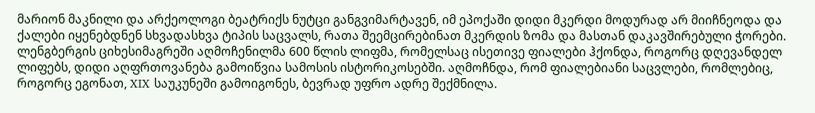მარიონ მაკნილი და არქეოლოგი ბეატრიქს ნუტცი განგვიმარტავენ, იმ ეპოქაში დიდი მკერდი მოდურად არ მიიჩნეოდა და ქალები იყენებდნენ სხვადასხვა ტიპის საცვალს, რათა შეემცირებინათ მკერდის ზომა და მასთან დაკავშირებული ჭორები.
ლენგბერგის ციხესიმაგრეში აღმოჩენილმა 600 წლის ლიფმა, რომელსაც ისეთივე ფიალები ჰქონდა, როგორც დღევანდელ ლიფებს, დიდი აღფრთოვანება გამოიწვია სამოსის ისტორიკოსებში. აღმოჩნდა, რომ ფიალებიანი საცვლები, რომლებიც, როგორც ეგონათ, XIX საუკუნეში გამოიგონეს, ბევრად უფრო ადრე შექმნილა.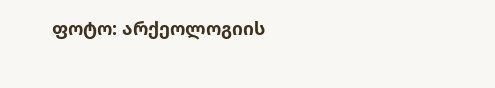ფოტო: არქეოლოგიის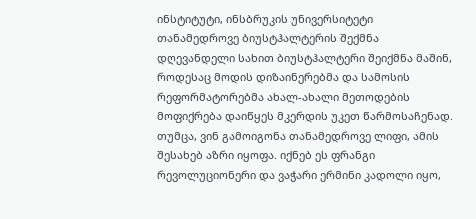ინსტიტუტი, ინსბრუკის უნივერსიტეტი
თანამედროვე ბიუსტჰალტერის შექმნა
დღევანდელი სახით ბიუსტჰალტერი შეიქმნა მაშინ, როდესაც მოდის დიზაინერებმა და სამოსის რეფორმატორებმა ახალ-ახალი მეთოდების მოფიქრება დაიწყეს მკერდის უკეთ წარმოსაჩენად. თუმცა, ვინ გამოიგონა თანამედროვე ლიფი, ამის შესახებ აზრი იყოფა. იქნებ ეს ფრანგი რევოლუციონერი და ვაჭარი ერმინი კადოლი იყო,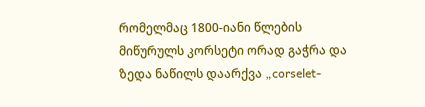რომელმაც 1800-იანი წლების მიწურულს კორსეტი ორად გაჭრა და ზედა ნაწილს დაარქვა „corselet-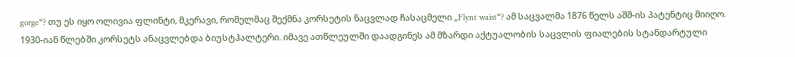gorge“? თუ ეს იყო ოლივია ფლინტი, მკერავი, რომელმაც შექმნა კორსეტის ნაცვლად ჩასაცმელი „Flynt waist“? ამ საცვალმა 1876 წელს აშშ-ის პატენტიც მიიღო.
1930-იან წლებში კორსეტს ანაცვლებდა ბიუსტჰალტერი. იმავე ათწლეულში დაადგინეს ამ მზარდი აქტუალობის საცვლის ფიალების სტანდარტული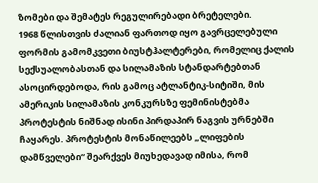ზომები და შემატეს რეგულირებადი ბრეტელები.
1968 წლისთვის ძალიან ფართოდ იყო გავრცელებული ფორმის გამომკვეთი ბიუსტჰალტერები, რომელიც ქალის სექსუალობასთან და სილამაზის სტანდარტებთან ასოცირდებოდა, რის გამოც ატლანტიკ-სიტიში, მის ამერიკის სილამაზის კონკურსზე ფემინისტებმა პროტესტის ნიშნად ისინი პირდაპირ ნაგვის ურნებში ჩაყარეს. პროტესტის მონაწილეებს „ლიფების დამწველები“ შეარქვეს მიუხედავად იმისა, რომ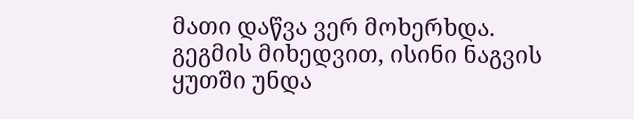მათი დაწვა ვერ მოხერხდა. გეგმის მიხედვით, ისინი ნაგვის ყუთში უნდა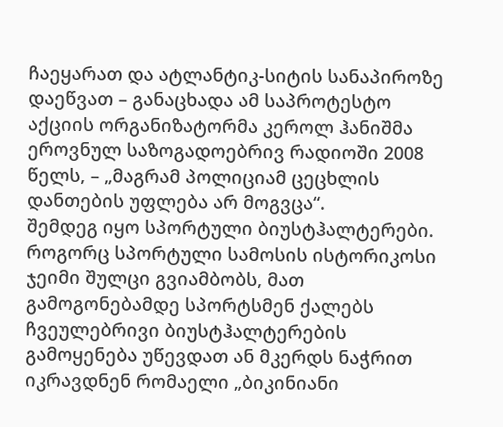ჩაეყარათ და ატლანტიკ-სიტის სანაპიროზე დაეწვათ – განაცხადა ამ საპროტესტო აქციის ორგანიზატორმა კეროლ ჰანიშმა ეროვნულ საზოგადოებრივ რადიოში 2008 წელს, – „მაგრამ პოლიციამ ცეცხლის დანთების უფლება არ მოგვცა“.
შემდეგ იყო სპორტული ბიუსტჰალტერები. როგორც სპორტული სამოსის ისტორიკოსი ჯეიმი შულცი გვიამბობს, მათ გამოგონებამდე სპორტსმენ ქალებს ჩვეულებრივი ბიუსტჰალტერების გამოყენება უწევდათ ან მკერდს ნაჭრით იკრავდნენ რომაელი „ბიკინიანი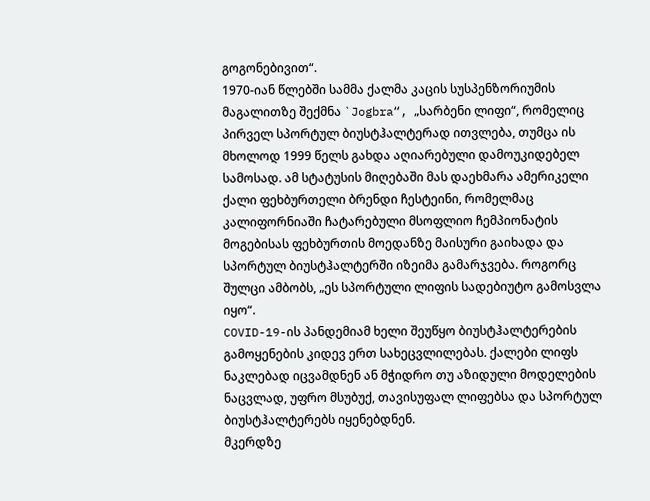გოგონებივით“.
1970-იან წლებში სამმა ქალმა კაცის სუსპენზორიუმის მაგალითზე შექმნა `Jogbra“, „სარბენი ლიფი“, რომელიც პირველ სპორტულ ბიუსტჰალტერად ითვლება, თუმცა ის მხოლოდ 1999 წელს გახდა აღიარებული დამოუკიდებელ სამოსად. ამ სტატუსის მიღებაში მას დაეხმარა ამერიკელი ქალი ფეხბურთელი ბრენდი ჩესტეინი, რომელმაც კალიფორნიაში ჩატარებული მსოფლიო ჩემპიონატის მოგებისას ფეხბურთის მოედანზე მაისური გაიხადა და სპორტულ ბიუსტჰალტერში იზეიმა გამარჯვება. როგორც შულცი ამბობს, „ეს სპორტული ლიფის სადებიუტო გამოსვლა იყო“.
COVID-19-ის პანდემიამ ხელი შეუწყო ბიუსტჰალტერების გამოყენების კიდევ ერთ სახეცვლილებას. ქალები ლიფს ნაკლებად იცვამდნენ ან მჭიდრო თუ აზიდული მოდელების ნაცვლად, უფრო მსუბუქ, თავისუფალ ლიფებსა და სპორტულ ბიუსტჰალტერებს იყენებდნენ.
მკერდზე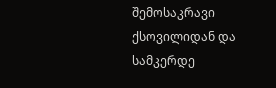შემოსაკრავი ქსოვილიდან და სამკერდე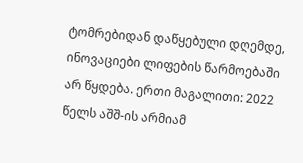ტომრებიდან დაწყებული დღემდე, ინოვაციები ლიფების წარმოებაში არ წყდება. ერთი მაგალითი: 2022 წელს აშშ-ის არმიამ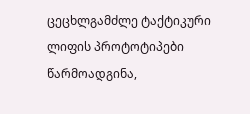ცეცხლგამძლე ტაქტიკური ლიფის პროტოტიპები წარმოადგინა,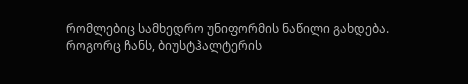რომლებიც სამხედრო უნიფორმის ნაწილი გახდება. როგორც ჩანს, ბიუსტჰალტერის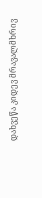დახვეწა კიდევ მრავალმხრივ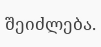შეიძლება.